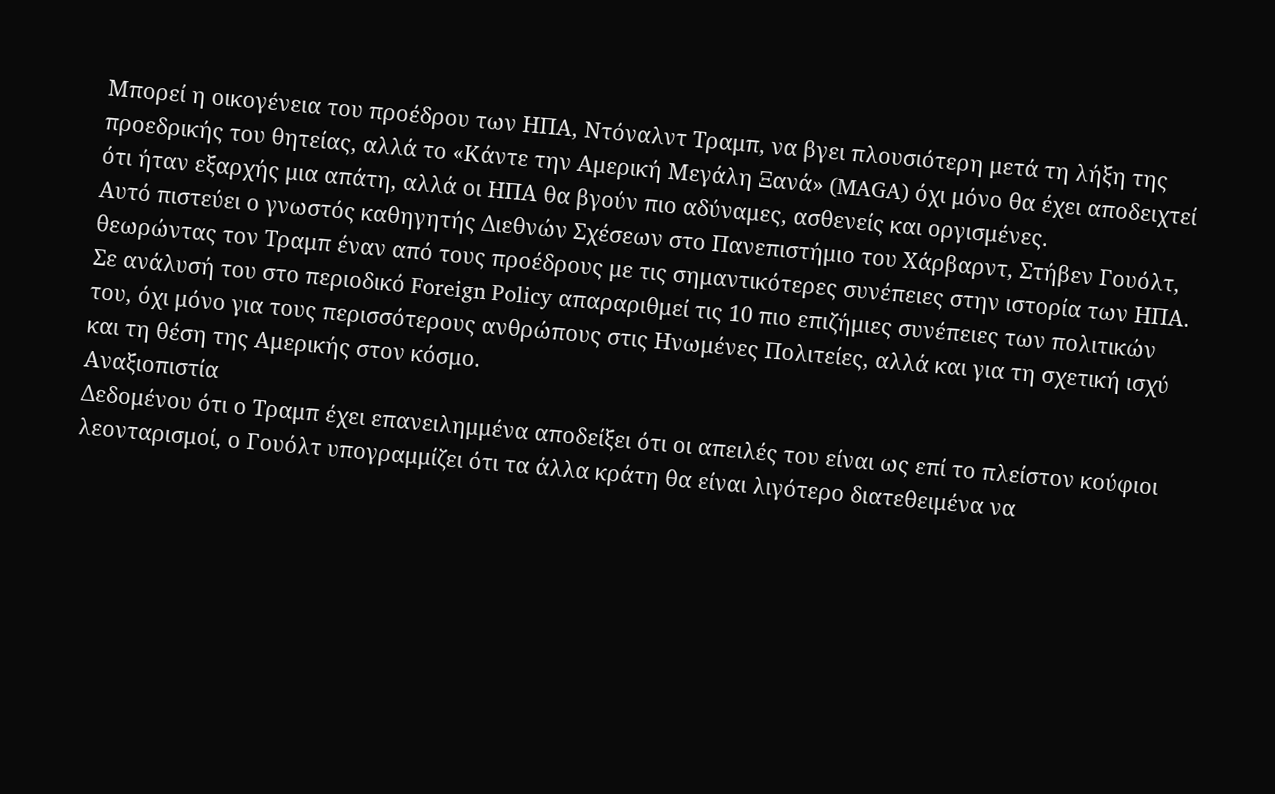Μπορεί η οικογένεια του προέδρου των ΗΠΑ, Ντόναλντ Τραμπ, να βγει πλουσιότερη μετά τη λήξη της προεδρικής του θητείας, αλλά το «Κάντε την Αμερική Μεγάλη Ξανά» (MAGA) όχι μόνο θα έχει αποδειχτεί ότι ήταν εξαρχής μια απάτη, αλλά οι ΗΠΑ θα βγούν πιο αδύναμες, ασθενείς και οργισμένες.
Αυτό πιστεύει ο γνωστός καθηγητής Διεθνών Σχέσεων στο Πανεπιστήμιο του Χάρβαρντ, Στήβεν Γουόλτ, θεωρώντας τον Τραμπ έναν από τους προέδρους με τις σημαντικότερες συνέπειες στην ιστορία των ΗΠΑ.
Σε ανάλυσή του στο περιοδικό Foreign Policy απαραριθμεί τις 10 πιο επιζήμιες συνέπειες των πολιτικών του, όχι μόνο για τους περισσότερους ανθρώπους στις Ηνωμένες Πολιτείες, αλλά και για τη σχετική ισχύ και τη θέση της Αμερικής στον κόσμο.
Αναξιοπιστία
Δεδομένου ότι ο Τραμπ έχει επανειλημμένα αποδείξει ότι οι απειλές του είναι ως επί το πλείστον κούφιοι λεονταρισμοί, ο Γουόλτ υπογραμμίζει ότι τα άλλα κράτη θα είναι λιγότερο διατεθειμένα να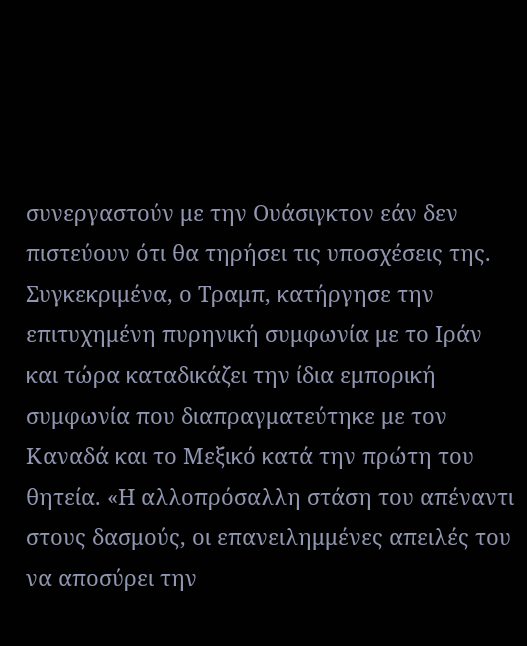συνεργαστούν με την Ουάσιγκτον εάν δεν πιστεύουν ότι θα τηρήσει τις υποσχέσεις της.
Συγκεκριμένα, ο Τραμπ, κατήργησε την επιτυχημένη πυρηνική συμφωνία με το Ιράν και τώρα καταδικάζει την ίδια εμπορική συμφωνία που διαπραγματεύτηκε με τον Καναδά και το Μεξικό κατά την πρώτη του θητεία. «Η αλλοπρόσαλλη στάση του απέναντι στους δασμούς, οι επανειλημμένες απειλές του να αποσύρει την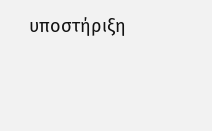υποστήριξη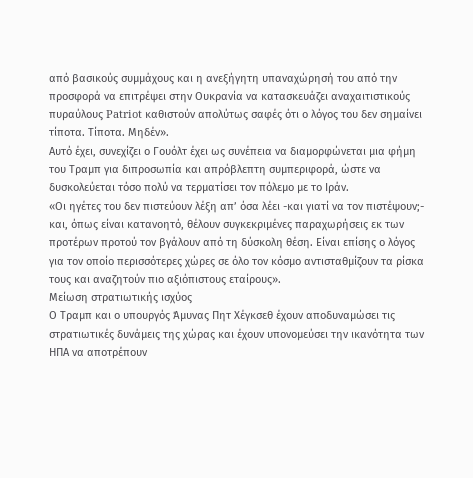από βασικούς συμμάχους και η ανεξήγητη υπαναχώρησή του από την προσφορά να επιτρέψει στην Ουκρανία να κατασκευάζει αναχαιτιστικούς πυραύλους Patriot καθιστούν απολύτως σαφές ότι ο λόγος του δεν σημαίνει τίποτα. Τίποτα. Μηδέν».
Αυτό έχει, συνεχίζει ο Γουόλτ έχει ως συνέπεια να διαμορφώνεται μια φήμη του Τραμπ για διπροσωπία και απρόβλεπτη συμπεριφορά, ώστε να δυσκολεύεται τόσο πολύ να τερματίσει τον πόλεμο με το Ιράν.
«Οι ηγέτες του δεν πιστεύουν λέξη απ’ όσα λέει -και γιατί να τον πιστέψουν;- και, όπως είναι κατανοητό, θέλουν συγκεκριμένες παραχωρήσεις εκ των προτέρων προτού τον βγάλουν από τη δύσκολη θέση. Είναι επίσης ο λόγος για τον οποίο περισσότερες χώρες σε όλο τον κόσμο αντισταθμίζουν τα ρίσκα τους και αναζητούν πιο αξιόπιστους εταίρους».
Μείωση στρατιωτικής ισχύος
Ο Τραμπ και ο υπουργός Άμυνας Πητ Χέγκσεθ έχουν αποδυναμώσει τις στρατιωτικές δυνάμεις της χώρας και έχουν υπονομεύσει την ικανότητα των ΗΠΑ να αποτρέπουν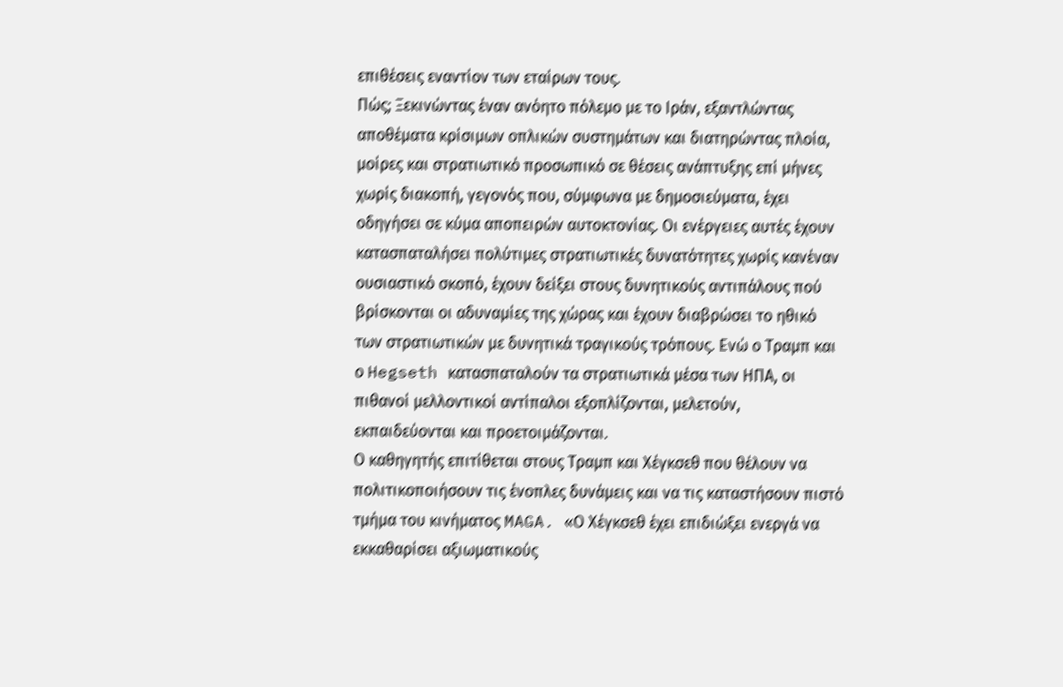επιθέσεις εναντίον των εταίρων τους.
Πώς; Ξεκινώντας έναν ανόητο πόλεμο με το Ιράν, εξαντλώντας αποθέματα κρίσιμων οπλικών συστημάτων και διατηρώντας πλοία, μοίρες και στρατιωτικό προσωπικό σε θέσεις ανάπτυξης επί μήνες χωρίς διακοπή, γεγονός που, σύμφωνα με δημοσιεύματα, έχει οδηγήσει σε κύμα αποπειρών αυτοκτονίας. Οι ενέργειες αυτές έχουν κατασπαταλήσει πολύτιμες στρατιωτικές δυνατότητες χωρίς κανέναν ουσιαστικό σκοπό, έχουν δείξει στους δυνητικούς αντιπάλους πού βρίσκονται οι αδυναμίες της χώρας και έχουν διαβρώσει το ηθικό των στρατιωτικών με δυνητικά τραγικούς τρόπους. Ενώ ο Τραμπ και ο Hegseth κατασπαταλούν τα στρατιωτικά μέσα των ΗΠΑ, οι πιθανοί μελλοντικοί αντίπαλοι εξοπλίζονται, μελετούν, εκπαιδεύονται και προετοιμάζονται.
Ο καθηγητής επιτίθεται στους Τραμπ και Χέγκσεθ που θέλουν να πολιτικοποιήσουν τις ένοπλες δυνάμεις και να τις καταστήσουν πιστό τμήμα του κινήματος MAGA. «Ο Χέγκσεθ έχει επιδιώξει ενεργά να εκκαθαρίσει αξιωματικούς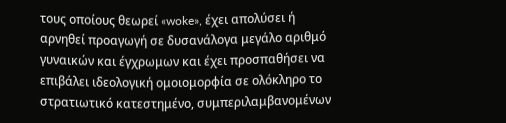τους οποίους θεωρεί «woke», έχει απολύσει ή αρνηθεί προαγωγή σε δυσανάλογα μεγάλο αριθμό γυναικών και έγχρωμων και έχει προσπαθήσει να επιβάλει ιδεολογική ομοιομορφία σε ολόκληρο το στρατιωτικό κατεστημένο, συμπεριλαμβανομένων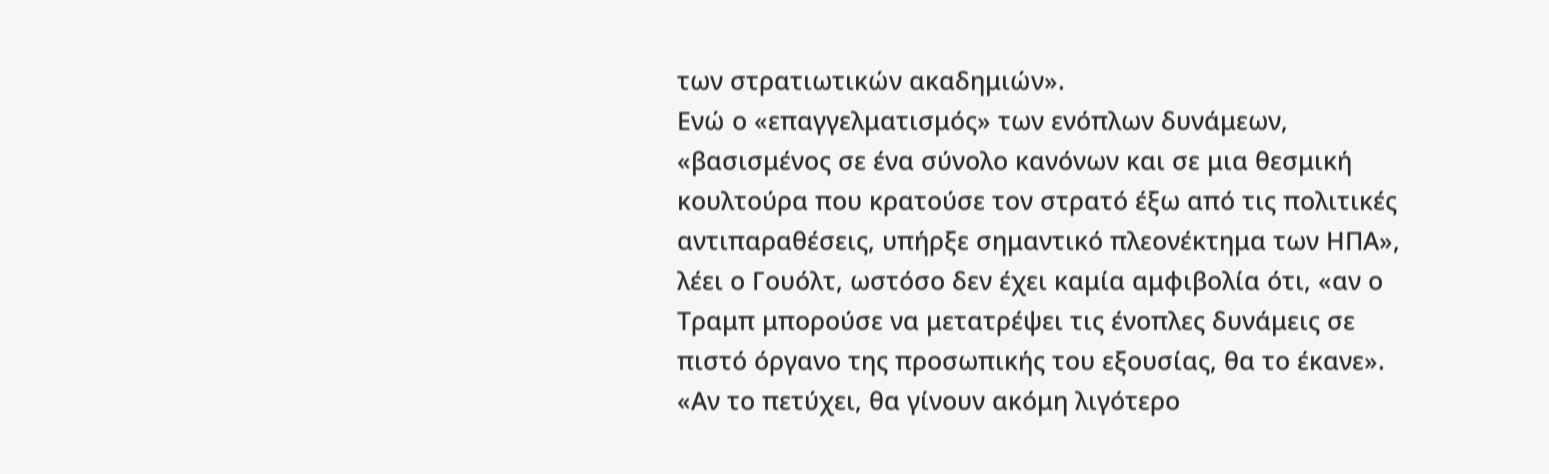των στρατιωτικών ακαδημιών».
Ενώ ο «επαγγελματισμός» των ενόπλων δυνάμεων, «βασισμένος σε ένα σύνολο κανόνων και σε μια θεσμική κουλτούρα που κρατούσε τον στρατό έξω από τις πολιτικές αντιπαραθέσεις, υπήρξε σημαντικό πλεονέκτημα των ΗΠΑ», λέει ο Γουόλτ, ωστόσο δεν έχει καμία αμφιβολία ότι, «αν ο Τραμπ μπορούσε να μετατρέψει τις ένοπλες δυνάμεις σε πιστό όργανο της προσωπικής του εξουσίας, θα το έκανε».
«Αν το πετύχει, θα γίνουν ακόμη λιγότερο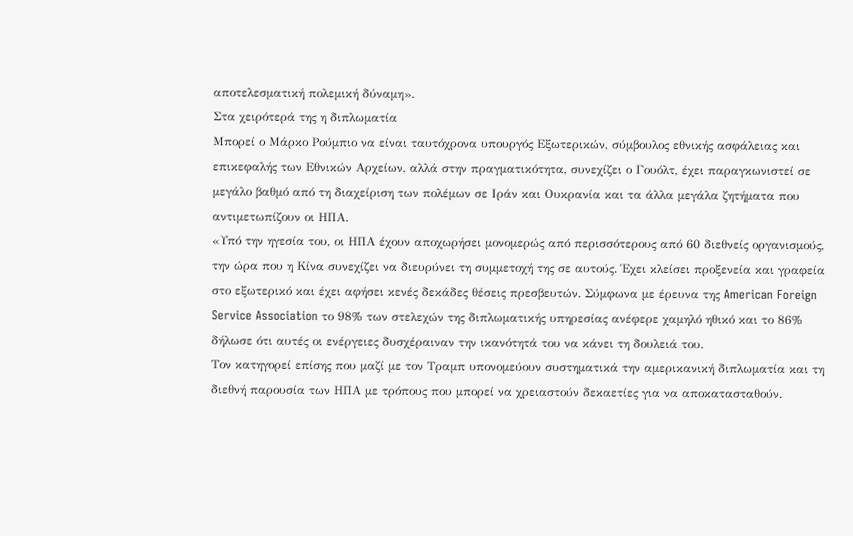αποτελεσματική πολεμική δύναμη».
Στα χειρότερά της η διπλωματία
Μπορεί ο Μάρκο Ρούμπιο να είναι ταυτόχρονα υπουργός Εξωτερικών, σύμβουλος εθνικής ασφάλειας και επικεφαλής των Εθνικών Αρχείων, αλλά στην πραγματικότητα, συνεχίζει ο Γουόλτ, έχει παραγκωνιστεί σε μεγάλο βαθμό από τη διαχείριση των πολέμων σε Ιράν και Ουκρανία και τα άλλα μεγάλα ζητήματα που αντιμετωπίζουν οι ΗΠΑ.
«Υπό την ηγεσία του, οι ΗΠΑ έχουν αποχωρήσει μονομερώς από περισσότερους από 60 διεθνείς οργανισμούς, την ώρα που η Κίνα συνεχίζει να διευρύνει τη συμμετοχή της σε αυτούς. Έχει κλείσει προξενεία και γραφεία στο εξωτερικό και έχει αφήσει κενές δεκάδες θέσεις πρεσβευτών. Σύμφωνα με έρευνα της American Foreign Service Association το 98% των στελεχών της διπλωματικής υπηρεσίας ανέφερε χαμηλό ηθικό και το 86% δήλωσε ότι αυτές οι ενέργειες δυσχέραιναν την ικανότητά του να κάνει τη δουλειά του.
Τον κατηγορεί επίσης που μαζί με τον Τραμπ υπονομεύουν συστηματικά την αμερικανική διπλωματία και τη διεθνή παρουσία των ΗΠΑ με τρόπους που μπορεί να χρειαστούν δεκαετίες για να αποκατασταθούν.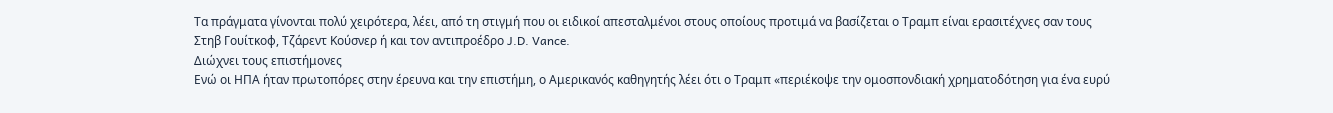Τα πράγματα γίνονται πολύ χειρότερα, λέει, από τη στιγμή που οι ειδικοί απεσταλμένοι στους οποίους προτιμά να βασίζεται ο Τραμπ είναι ερασιτέχνες σαν τους Στηβ Γουίτκοφ, Τζάρεντ Κούσνερ ή και τον αντιπροέδρο J.D. Vance.
Διώχνει τους επιστήμονες
Ενώ οι ΗΠΑ ήταν πρωτοπόρες στην έρευνα και την επιστήμη, ο Αμερικανός καθηγητής λέει ότι ο Τραμπ «περιέκοψε την ομοσπονδιακή χρηματοδότηση για ένα ευρύ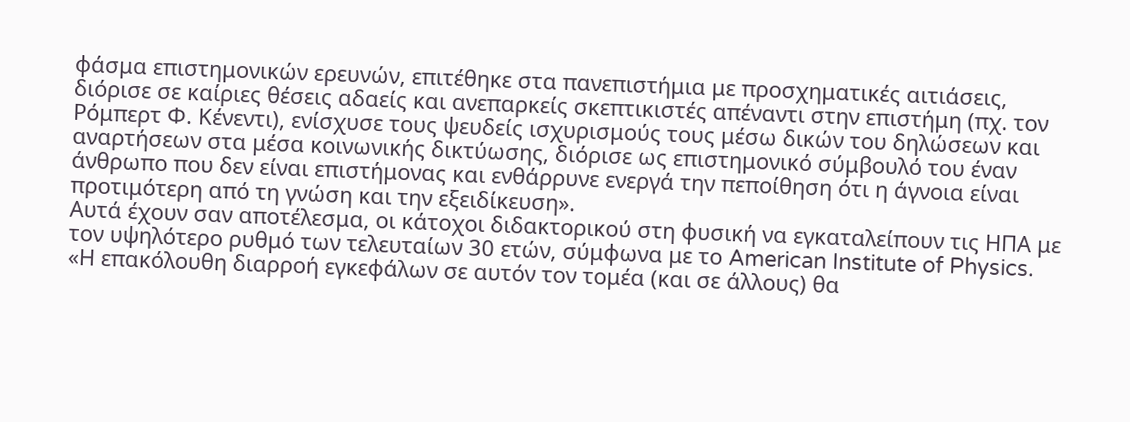φάσμα επιστημονικών ερευνών, επιτέθηκε στα πανεπιστήμια με προσχηματικές αιτιάσεις, διόρισε σε καίριες θέσεις αδαείς και ανεπαρκείς σκεπτικιστές απέναντι στην επιστήμη (πχ. τον Ρόμπερτ Φ. Κένεντι), ενίσχυσε τους ψευδείς ισχυρισμούς τους μέσω δικών του δηλώσεων και αναρτήσεων στα μέσα κοινωνικής δικτύωσης, διόρισε ως επιστημονικό σύμβουλό του έναν άνθρωπο που δεν είναι επιστήμονας και ενθάρρυνε ενεργά την πεποίθηση ότι η άγνοια είναι προτιμότερη από τη γνώση και την εξειδίκευση».
Αυτά έχουν σαν αποτέλεσμα, οι κάτοχοι διδακτορικού στη φυσική να εγκαταλείπουν τις ΗΠΑ με τον υψηλότερο ρυθμό των τελευταίων 30 ετών, σύμφωνα με το American Institute of Physics. «Η επακόλουθη διαρροή εγκεφάλων σε αυτόν τον τομέα (και σε άλλους) θα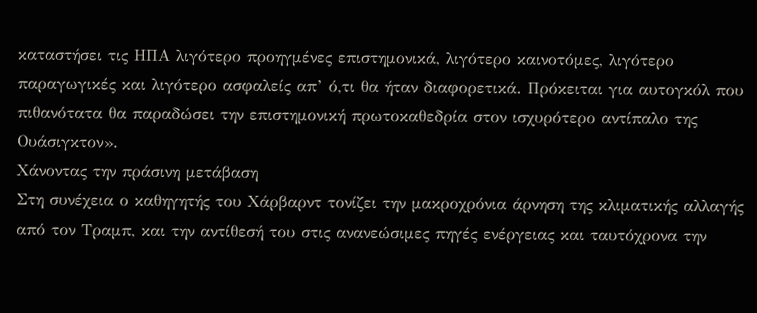καταστήσει τις ΗΠΑ λιγότερο προηγμένες επιστημονικά, λιγότερο καινοτόμες, λιγότερο παραγωγικές και λιγότερο ασφαλείς απ’ ό,τι θα ήταν διαφορετικά. Πρόκειται για αυτογκόλ που πιθανότατα θα παραδώσει την επιστημονική πρωτοκαθεδρία στον ισχυρότερο αντίπαλο της Ουάσιγκτον».
Χάνοντας την πράσινη μετάβαση
Στη συνέχεια ο καθηγητής του Χάρβαρντ τονίζει την μακροχρόνια άρνηση της κλιματικής αλλαγής από τον Τραμπ, και την αντίθεσή του στις ανανεώσιμες πηγές ενέργειας και ταυτόχρονα την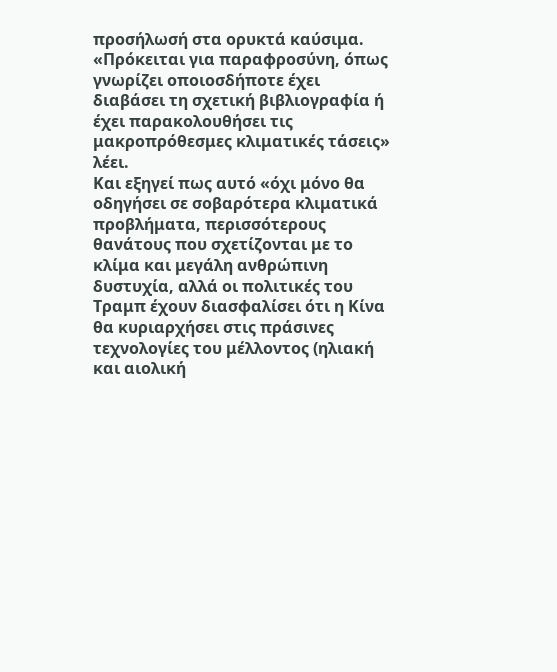προσήλωσή στα ορυκτά καύσιμα.
«Πρόκειται για παραφροσύνη, όπως γνωρίζει οποιοσδήποτε έχει διαβάσει τη σχετική βιβλιογραφία ή έχει παρακολουθήσει τις μακροπρόθεσμες κλιματικές τάσεις» λέει.
Και εξηγεί πως αυτό «όχι μόνο θα οδηγήσει σε σοβαρότερα κλιματικά προβλήματα, περισσότερους θανάτους που σχετίζονται με το κλίμα και μεγάλη ανθρώπινη δυστυχία, αλλά οι πολιτικές του Τραμπ έχουν διασφαλίσει ότι η Κίνα θα κυριαρχήσει στις πράσινες τεχνολογίες του μέλλοντος (ηλιακή και αιολική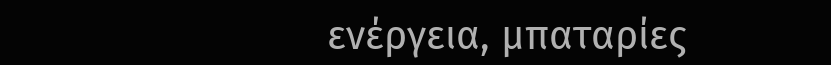ενέργεια, μπαταρίες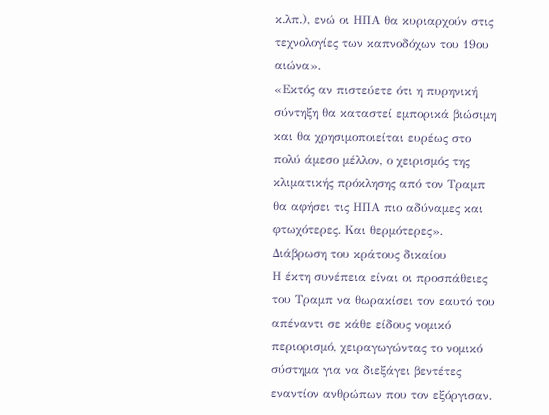κ.λπ.), ενώ οι ΗΠΑ θα κυριαρχούν στις τεχνολογίες των καπνοδόχων του 19ου αιώνα».
«Εκτός αν πιστεύετε ότι η πυρηνική σύντηξη θα καταστεί εμπορικά βιώσιμη και θα χρησιμοποιείται ευρέως στο πολύ άμεσο μέλλον, ο χειρισμός της κλιματικής πρόκλησης από τον Τραμπ θα αφήσει τις ΗΠΑ πιο αδύναμες και φτωχότερες. Και θερμότερες».
Διάβρωση του κράτους δικαίου
Η έκτη συνέπεια είναι οι προσπάθειες του Τραμπ να θωρακίσει τον εαυτό του απέναντι σε κάθε είδους νομικό περιορισμό, χειραγωγώντας το νομικό σύστημα για να διεξάγει βεντέτες εναντίον ανθρώπων που τον εξόργισαν.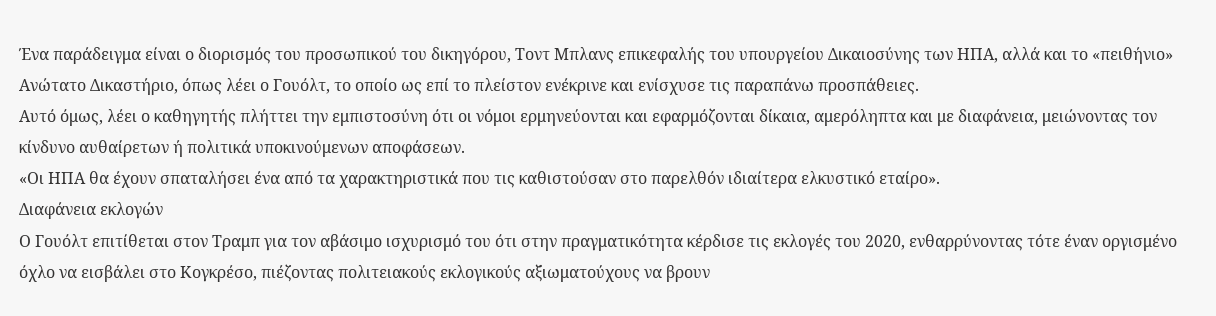Ένα παράδειγμα είναι ο διορισμός του προσωπικού του δικηγόρου, Τοντ Μπλανς επικεφαλής του υπουργείου Δικαιοσύνης των ΗΠΑ, αλλά και το «πειθήνιο» Ανώτατο Δικαστήριο, όπως λέει ο Γουόλτ, το οποίο ως επί το πλείστον ενέκρινε και ενίσχυσε τις παραπάνω προσπάθειες.
Αυτό όμως, λέει ο καθηγητής πλήττει την εμπιστοσύνη ότι οι νόμοι ερμηνεύονται και εφαρμόζονται δίκαια, αμερόληπτα και με διαφάνεια, μειώνοντας τον κίνδυνο αυθαίρετων ή πολιτικά υποκινούμενων αποφάσεων.
«Οι ΗΠΑ θα έχουν σπαταλήσει ένα από τα χαρακτηριστικά που τις καθιστούσαν στο παρελθόν ιδιαίτερα ελκυστικό εταίρο».
Διαφάνεια εκλογών
Ο Γουόλτ επιτίθεται στον Τραμπ για τον αβάσιμο ισχυρισμό του ότι στην πραγματικότητα κέρδισε τις εκλογές του 2020, ενθαρρύνοντας τότε έναν οργισμένο όχλο να εισβάλει στο Κογκρέσο, πιέζοντας πολιτειακούς εκλογικούς αξιωματούχους να βρουν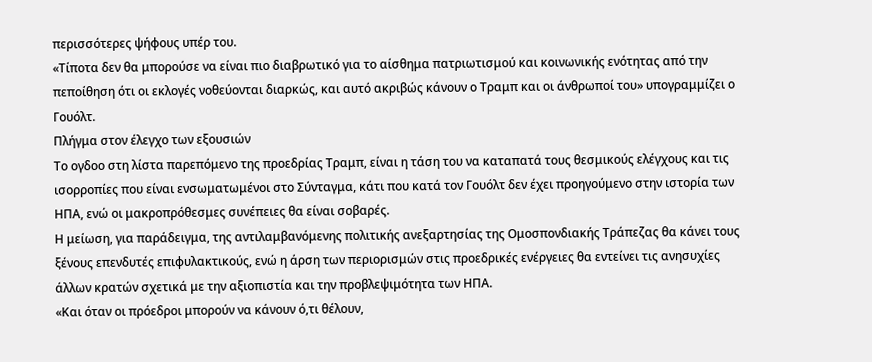περισσότερες ψήφους υπέρ του.
«Τίποτα δεν θα μπορούσε να είναι πιο διαβρωτικό για το αίσθημα πατριωτισμού και κοινωνικής ενότητας από την πεποίθηση ότι οι εκλογές νοθεύονται διαρκώς, και αυτό ακριβώς κάνουν ο Τραμπ και οι άνθρωποί του» υπογραμμίζει ο Γουόλτ.
Πλήγμα στον έλεγχο των εξουσιών
Το ογδοο στη λίστα παρεπόμενο της προεδρίας Τραμπ, είναι η τάση του να καταπατά τους θεσμικούς ελέγχους και τις ισορροπίες που είναι ενσωματωμένοι στο Σύνταγμα, κάτι που κατά τον Γουόλτ δεν έχει προηγούμενο στην ιστορία των ΗΠΑ, ενώ οι μακροπρόθεσμες συνέπειες θα είναι σοβαρές.
Η μείωση, για παράδειγμα, της αντιλαμβανόμενης πολιτικής ανεξαρτησίας της Ομοσπονδιακής Τράπεζας θα κάνει τους ξένους επενδυτές επιφυλακτικούς, ενώ η άρση των περιορισμών στις προεδρικές ενέργειες θα εντείνει τις ανησυχίες άλλων κρατών σχετικά με την αξιοπιστία και την προβλεψιμότητα των ΗΠΑ.
«Και όταν οι πρόεδροι μπορούν να κάνουν ό,τι θέλουν,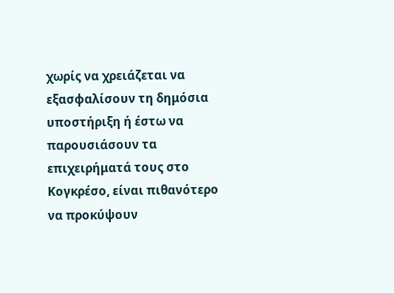χωρίς να χρειάζεται να εξασφαλίσουν τη δημόσια υποστήριξη ή έστω να παρουσιάσουν τα επιχειρήματά τους στο Κογκρέσο, είναι πιθανότερο να προκύψουν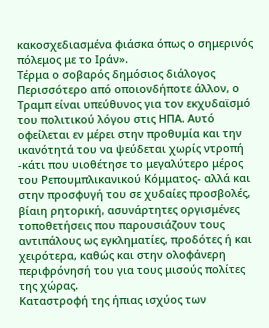κακοσχεδιασμένα φιάσκα όπως ο σημερινός πόλεμος με το Ιράν».
Τέρμα ο σοβαρός δημόσιος διάλογος
Περισσότερο από οποιονδήποτε άλλον, ο Τραμπ είναι υπεύθυνος για τον εκχυδαϊσμό του πολιτικού λόγου στις ΗΠΑ. Αυτό οφείλεται εν μέρει στην προθυμία και την ικανότητά του να ψεύδεται χωρίς ντροπή -κάτι που υιοθέτησε το μεγαλύτερο μέρος του Ρεπουμπλικανικού Κόμματος- αλλά και στην προσφυγή του σε χυδαίες προσβολές, βίαιη ρητορική, ασυνάρτητες οργισμένες τοποθετήσεις που παρουσιάζουν τους αντιπάλους ως εγκληματίες, προδότες ή και χειρότερα, καθώς και στην ολοφάνερη περιφρόνησή του για τους μισούς πολίτες της χώρας.
Καταστροφή της ήπιας ισχύος των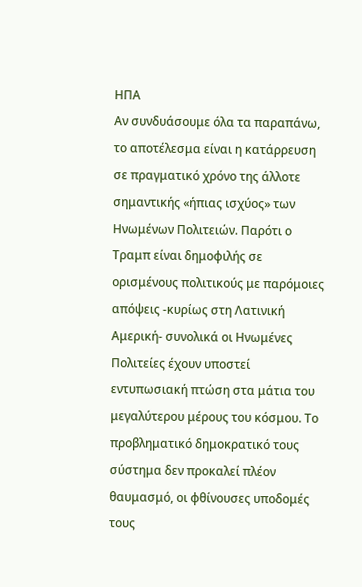ΗΠΑ
Αν συνδυάσουμε όλα τα παραπάνω, το αποτέλεσμα είναι η κατάρρευση σε πραγματικό χρόνο της άλλοτε σημαντικής «ήπιας ισχύος» των Ηνωμένων Πολιτειών. Παρότι ο Τραμπ είναι δημοφιλής σε ορισμένους πολιτικούς με παρόμοιες απόψεις -κυρίως στη Λατινική Αμερική- συνολικά οι Ηνωμένες Πολιτείες έχουν υποστεί εντυπωσιακή πτώση στα μάτια του μεγαλύτερου μέρους του κόσμου. Το προβληματικό δημοκρατικό τους σύστημα δεν προκαλεί πλέον θαυμασμό, οι φθίνουσες υποδομές τους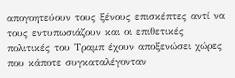απογοητεύουν τους ξένους επισκέπτες αντί να τους εντυπωσιάζουν και οι επιθετικές πολιτικές του Τραμπ έχουν αποξενώσει χώρες που κάποτε συγκαταλέγονταν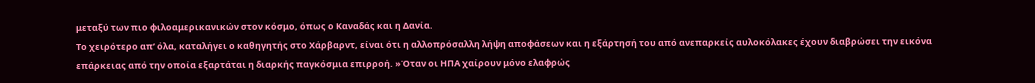μεταξύ των πιο φιλοαμερικανικών στον κόσμο, όπως ο Καναδάς και η Δανία.
Το χειρότερο απ’ όλα, καταλήγει ο καθηγητής στο Χάρβαρντ, είναι ότι η αλλοπρόσαλλη λήψη αποφάσεων και η εξάρτησή του από ανεπαρκείς αυλοκόλακες έχουν διαβρώσει την εικόνα επάρκειας από την οποία εξαρτάται η διαρκής παγκόσμια επιρροή. »Όταν οι ΗΠΑ χαίρουν μόνο ελαφρώς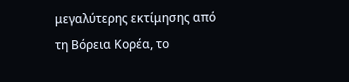μεγαλύτερης εκτίμησης από τη Βόρεια Κορέα, το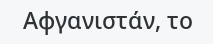Αφγανιστάν, το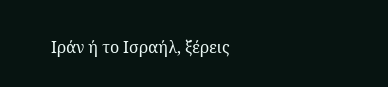Ιράν ή το Ισραήλ, ξέρεις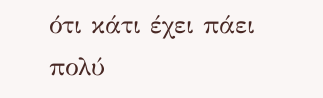ότι κάτι έχει πάει πολύ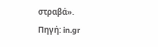στραβά».
Πηγή: in.gr